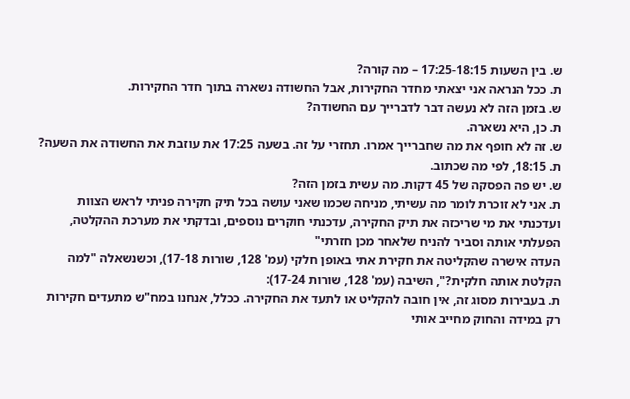ש. בין השעות 17:25-18:15 – מה קורה?
ת. ככל הנראה אני יצאתי מחדר החקירות, אבל החשודה נשארה בתוך חדר החקירות.
ש. בזמן הזה לא נעשה דבר לדברייך עם החשודה?
ת. כן, היא נשארה.
ש. זה לא חופף את מה שחברייך אמרו. תחזרי על זה. בשעה 17:25 את עוזבת את החשודה את השעה?
ת. 18:15, לפי מה שכתוב.
ש. יש פה הפסקה של 45 דקות. מה עשית בזמן הזה?
ת. אני לא זוכרת לומר מה עשיתי, מניחה שכמו שאני עושה בכל תיק חקירה פניתי לראש הצוות ועדכנתי את מי שריכזה את תיק החקירה, עדכנתי חוקרים נוספים, ובדקתי את מערכת ההקלטה, הפעלתי אותה וסביר להניח שלאחר מכן חזרתי"
העדה אישרה שהקליטה את חקירת אתי באופן חלקי (עמ' 128, שורות 17-18), וכשנשאלה "למה הקלטת אותה חלקית?", השיבה (עמ' 128, שורות 17-24):
ת. בעבירות מסוג זה, אין חובה להקליט או לתעד את החקירה. ככלל, אנחנו במח"ש מתעדים חקירות רק במידה והחוק מחייב אותי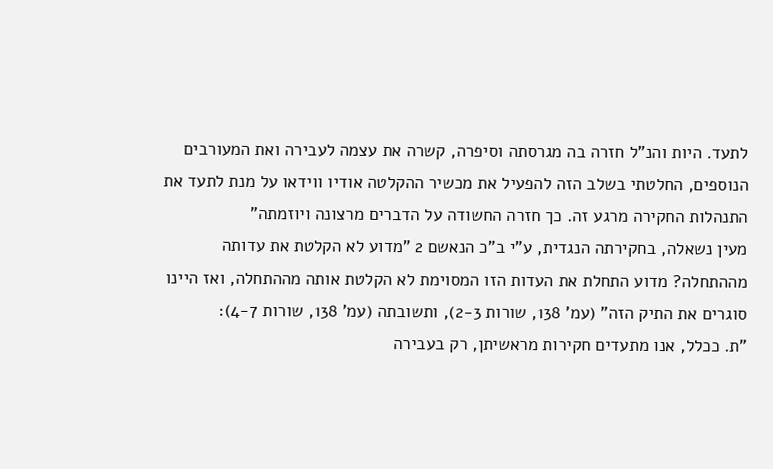לתעד. היות והנ"ל חזרה בה מגרסתה וסיפרה, קשרה את עצמה לעבירה ואת המעורבים הנוספים, החלטתי בשלב הזה להפעיל את מכשיר ההקלטה אודיו ווידאו על מנת לתעד את התנהלות החקירה מרגע זה. כך חזרה החשודה על הדברים מרצונה ויוזמתה"
מעין נשאלה, בחקירתה הנגדית, ע"י ב"כ הנאשם 2 "מדוע לא הקלטת את עדותה מההתחלה? מדוע התחלת את העדות הזו המסוימת לא הקלטת אותה מההתחלה, ואז היינו סוגרים את התיק הזה" (עמ' 138, שורות 2-3), ותשובתה (עמ' 138, שורות 4-7):
"ת. ככלל, אנו מתעדים חקירות מראשיתן, רק בעבירה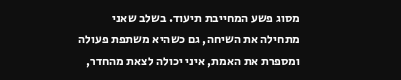מסוג פשע המחייבת תיעוד. בשלב שאני מתחילה את השיחה, גם כשהיא משתפת פעולה ומספרת את האמת, איני יכולה לצאת מהחדר,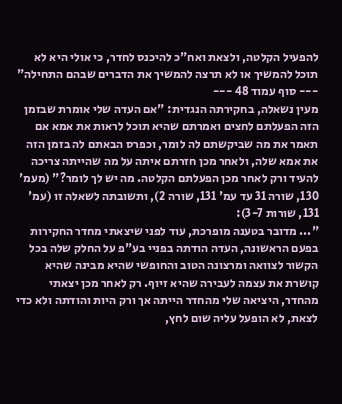להפעיל הקלטה, ולצאת ואח"כ להיכנס לחדר, כי אולי היא לא תוכל להמשיך או לא תרצה להמשיך את הדברים שבהם התחילה"
--- סוף עמוד 48 ---
מעין נשאלה, בחקירתה הנגדית: "אם העדה שלי אומרת שבזמן הזה הפעלתם לחצים ואמרתם שהיא תוכל לראות את אמא אם תאמר את מה שביקשתם לה לומר, וכפרס הבאתם לה בזמן הזה את אמא שלה, ולאחר מכן חזרתם איתה על מה שהייתה צריכה להעיד ורק לאחר מכן הפעלתם הקלטה. מה יש לך לומר?" (מעמ' 130, שורה 31 עד עמ' 131, שורה 2), ותשובתה לשאלה זו (עמ' 131, שורות 3-7):
"... מדובר בטענה מופרכת, עוד לפני שיצאתי מחדר החקירות בפעם הראשונה, העדה הודתה בפניי בע"פ על החלק שלה בכל הקשור לצוואה ומרצונה הטוב והחופשי שהיא מבינה שהיא קושרת את עצמה לעבירה שהיא זיוף. רק לאחר מכן יצאתי מהחדר, היציאה שלי מהחדר הייתה אך ורק היות והודתה ולא כדי לצאת, לא הופעל עליה שום לחץ,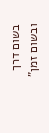בשום דרך ובשום זמן"